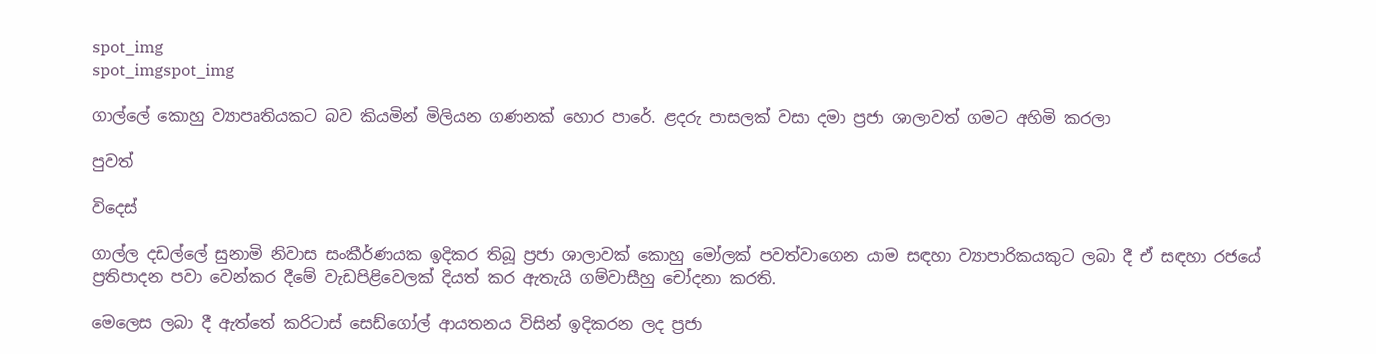spot_img
spot_imgspot_img

ගාල්ලේ කොහු ව්‍යාපෘතියකට බව කියමින් මිලියන ගණනක් හොර පාරේ. ළදරු පාසලක් වසා දමා ප්‍රජා ශාලාවත් ගමට අහිමි කරලා

පුවත්

විදෙස්

ගාල්ල දඩල්ලේ සුනාමි නිවාස සංකීර්ණයක ඉදිකර තිබූ ප්‍රජා ශාලාවක් කොහු මෝලක් පවත්වාගෙන යාම සඳහා ව්‍යාපාරිකයකුට ලබා දී ඒ සඳහා රජයේ ප්‍රතිපාදන පවා වෙන්කර දීමේ වැඩපිළිවෙලක් දියත් කර ඇතැයි ගම්වාසීහු චෝදනා කරති.

මෙලෙස ලබා දී ඇත්තේ කරිටාස් සෙඩ්ගෝල් ආයතනය විසින් ඉදිකරන ලද ප්‍රජා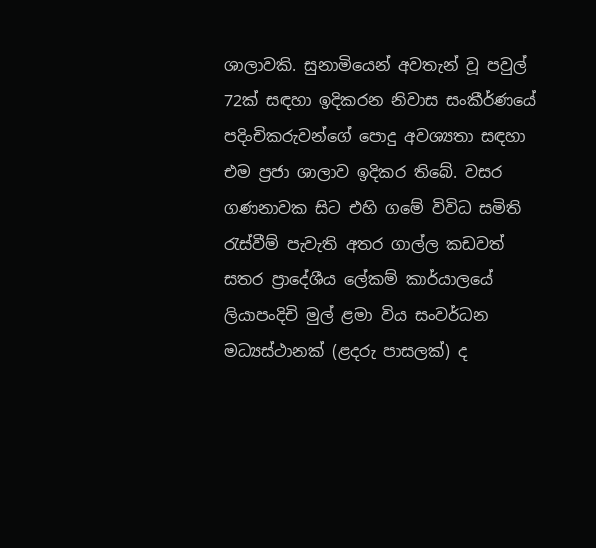ශාලාවකි. සුනාමියෙන් අවතැන් වූ පවුල් 72ක් සඳහා ඉදිකරන නිවාස සංකීර්ණයේ පදිංචිකරුවන්ගේ පොදු අවශ්‍යතා සඳහා එම ප්‍රජා ශාලාව ඉදිකර තිබේ. වසර ගණනාවක සිට එහි ගමේ විවිධ සමිති රැස්වීම් පැවැති අතර ගාල්ල කඩවත් සතර ප්‍රාදේශීය ලේකම් කාර්යාලයේ ලියාපංදිචි මුල් ළමා විය සංවර්ධන මධ්‍යස්ථානක් (ළදරු පාසලක්) ද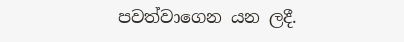පවත්වාගෙන යන ලදී.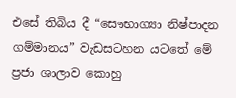එසේ තිබිය දී “සෞභාග්‍යා නිෂ්පාදන ගම්මානය” වැඩසටහන යටතේ මේ ප්‍රජා ශාලාව කොහු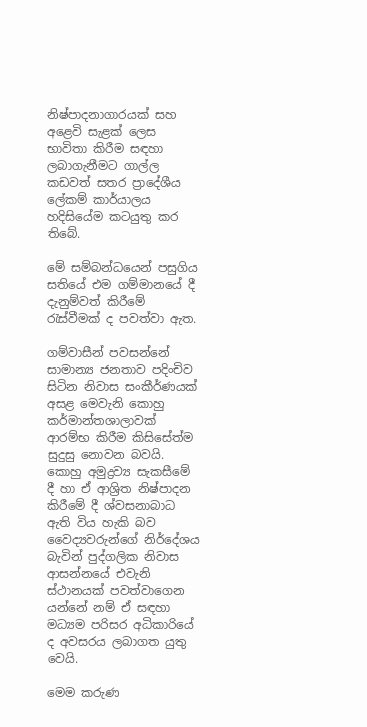නිෂ්පාදනාගාරයක් සහ අළෙවි සැළක් ලෙස භාවිතා කිරීම සඳහා ලබාගැනීමට ගාල්ල කඩවත් සතර ප්‍රාදේශීය ලේකම් කාර්යාලය හදිසියේම කටයුතු කර තිබේ.

මේ සම්බන්ධයෙන් පසුගිය සතියේ එම ගම්මානයේ දී දැනුම්වත් කිරීමේ රැස්වීමක් ද පවත්වා ඇත.

ගම්වාසීන් පවසන්නේ සාමාන්‍ය ජනතාව පදිංචිව සිටින නිවාස සංකීර්ණයක් අසළ මෙවැනි කොහු කර්මාන්තශාලාවක් ආරම්භ කිරීම කිසිසේත්ම සුදුසු නොවන බවයි. කොහු අමුද්‍රව්‍ය සැකසීමේ දී හා ඒ ආශ්‍රිත නිෂ්පාදන කිරීමේ දී ශ්වසනාබාධ ඇති විය හැකි බව වෛද්‍යවරුන්ගේ නිර්දේශය බැවින් පුද්ගලික නිවාස ආසන්නයේ එවැනි ස්ථානයක් පවත්වාගෙන යන්නේ නම් ඒ සඳහා මධ්‍යම පරිසර අධිකාරියේ ද අවසරය ලබාගත යුතු වෙයි.

මෙම කරුණ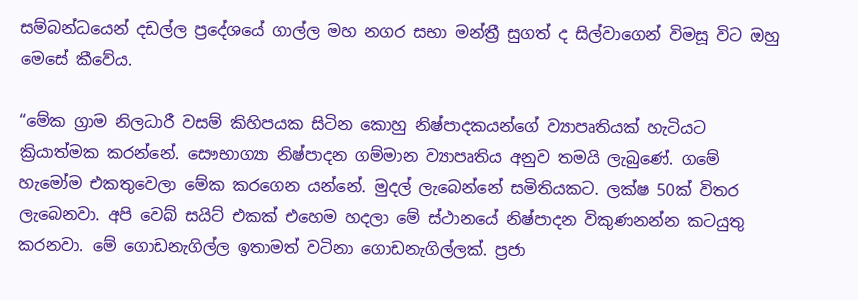සම්බන්ධයෙන් දඩල්ල ප්‍රදේශයේ ගාල්ල මහ නගර සභා මන්ත්‍රී සුගත් ද සිල්වාගෙන් විමසූ විට ඔහු මෙසේ කීවේය.

“මේක ග්‍රාම නිලධාරී වසම් කිහිපයක සිටින කොහු නිෂ්පාදකයන්ගේ ව්‍යාපෘතියක් හැටියට ක්‍රියාත්මක කරන්නේ. සෞභාග්‍යා නිෂ්පාදන ගම්මාන ව්‍යාපෘතිය අනුව තමයි ලැබුණේ. ගමේ හැමෝම එකතුවෙලා මේක කරගෙන යන්නේ. මුදල් ලැබෙන්නේ සමිතියකට. ලක්ෂ 50ක් විතර ලැබෙනවා. අපි වෙබ් සයිට් එකක් ‍එහෙම හදලා මේ ස්ථානයේ නිෂ්පාදන විකුණනන්න කටයුතු කරනවා. මේ ගොඩනැගිල්ල ඉතාමත් වටිනා ගොඩනැගිල්ලක්. ප්‍රජා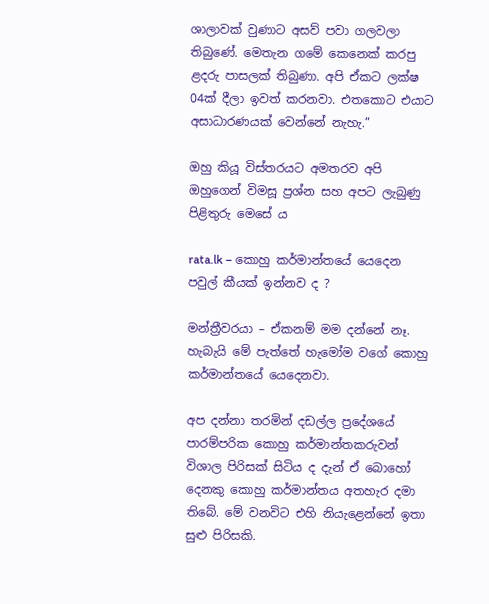ශාලාවක් වුණාට අසව් පවා ගලවලා තිබුණේ. මෙතැන ගමේ කෙනෙක් කරපු ළදරු පාසලක් තිබුණා. අපි ඒකට ලක්ෂ 04ක් දීලා ඉවත් කරනවා. එතකොට එයාට අසාධාරණයක් වෙන්නේ නැහැ.”

ඔහු කියූ විස්තරයට අමතරව අපි ඔහුගෙන් ‍විමසූ ප්‍රශ්න සහ අපට ලැබුණු පිළිතුරු මෙසේ ය

rata.lk – කොහු කර්මාන්තයේ යෙදෙන පවුල් කීයක් ඉන්නව ද ?

මන්ත්‍රීවරයා – ඒකනම් මම දන්නේ නෑ. හැබැයි මේ පැත්තේ හැමෝම වගේ කොහු කර්මාන්තයේ යෙදෙනවා.

අප දන්නා තරමින් දඩල්ල ප්‍රදේශයේ පාරම්පරික කොහු කර්මාන්තකරුවන් විශාල පිරිසක් සිටිය ද දැන් ඒ බොහෝ දෙනකු කොහු කර්මාන්තය අතහැර දමා තිබේ. මේ වනවිට එහි නියැළෙන්නේ ඉතා සුළු පිරිසකි.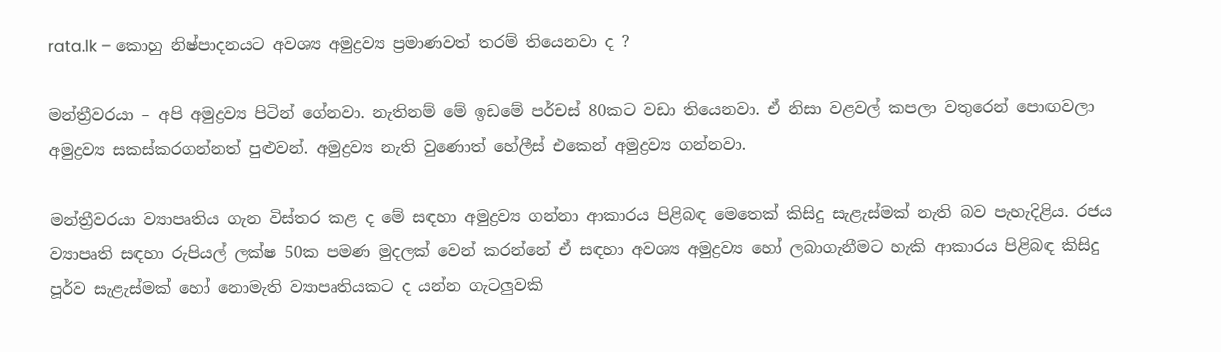rata.lk – කොහු නිෂ්පාදනයට අවශ්‍ය අමුද්‍රව්‍ය ප්‍රමාණවත් තරම් තියෙනවා ද ?

මන්ත්‍රීවරයා – අපි අමුද්‍රව්‍ය පිටින් ගේනවා. නැතිනම් මේ ඉඩමේ පර්චස් 80කට වඩා තියෙනවා. ඒ නිසා වළවල් කපලා වතුරෙන් පොඟවලා අමුද්‍රව්‍ය සකස්කරගන්නත් පුළුවන්. අමුද්‍රව්‍ය නැති වුණොත් හේලීස් එකෙන් අමුද්‍රව්‍ය ගන්නවා.

මන්ත්‍රීවරයා ව්‍යාපෘතිය ගැන විස්තර කළ ද මේ සඳහා අමුද්‍රව්‍ය ගන්නා ආකාරය පිළිබඳ මෙතෙක් කිසිදු සැළැස්මක් නැති බව පැහැදිළිය. රජය ව්‍යාපෘති සඳහා රුපියල් ලක්ෂ 50ක පමණ මුදලක් වෙන් කරන්නේ ඒ සඳහා අවශ්‍ය අමුද්‍රව්‍ය හෝ ලබාගැනීමට හැකි ආකාරය පිළිබඳ කිසිදු පූර්ව සැළැස්මක් හෝ නොමැති ව්‍යාපෘතියකට ද යන්න ගැටලුවකි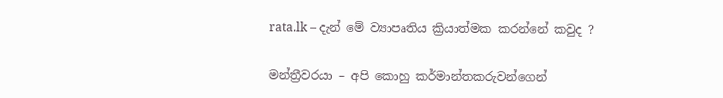rata.lk – දැන් මේ ව්‍යාපෘතිය ක්‍රියාත්මක කරන්නේ කවුද ?

මන්ත්‍රීවරයා – අපි කොහු කර්මාන්තකරුවන්ගෙන්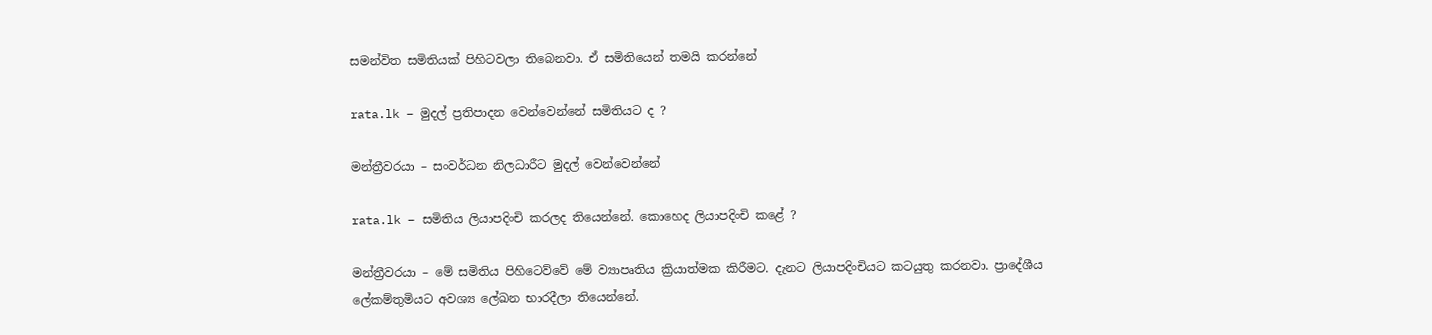සමන්විත සමිතියක් පිහිටවලා තිබෙනවා. ඒ සමිතියෙන් තමයි කරන්නේ

rata.lk – මුදල් ප්‍රතිපාදන වෙන්වෙන්නේ සමිතියට ද ?

මන්ත්‍රීවරයා – සංවර්ධන නිලධාරීට මුදල් වෙන්වෙන්නේ

rata.lk – සමිතිය ලියාපදිංචි කරලද තියෙන්නේ. කොහෙද ලියාපදිංචි කළේ ?

මන්ත්‍රීවරයා – මේ සමිතිය පිහි‍ටෙව්වේ මේ ව්‍යාපෘතිය ක්‍රියාත්මක කිරීමට. දැනට ලියාපදිංචියට කටයුතු කරනවා. ප්‍රාදේශීය ලේකම්තුමියට අවශ්‍ය ලේඛන භාරදීලා තියෙන්නේ.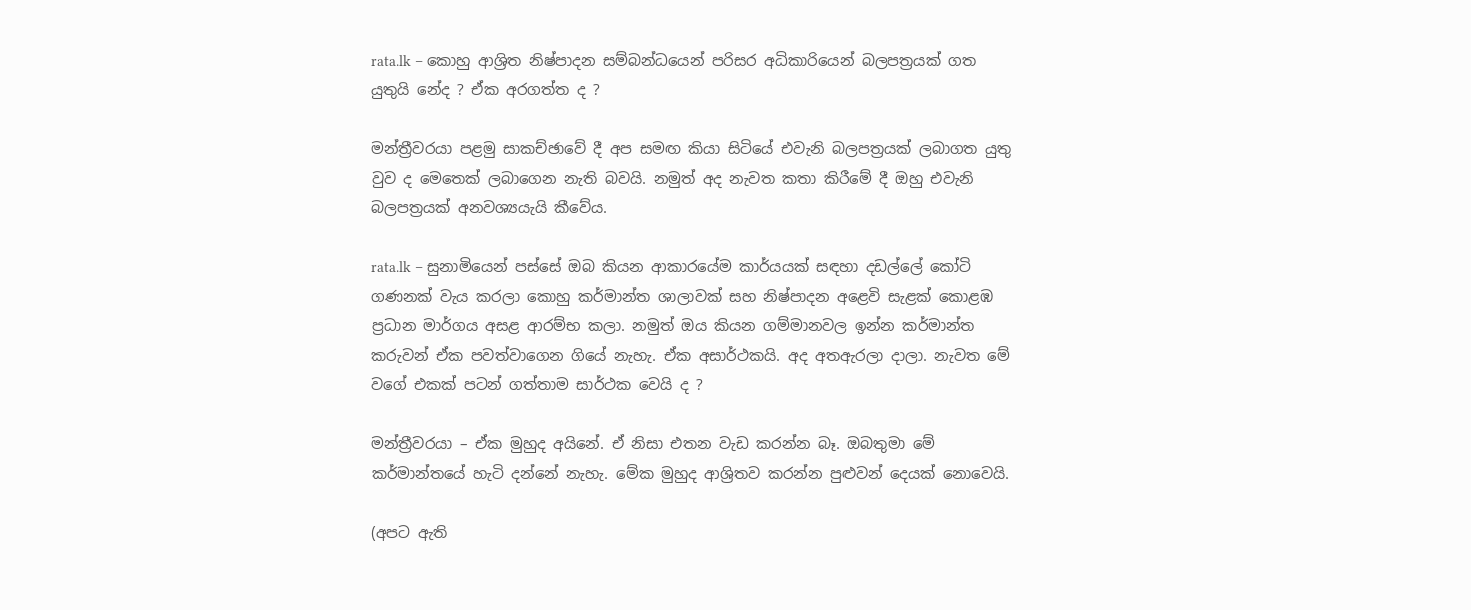rata.lk – කොහු ආශ්‍රිත නිෂ්පාදන සම්බන්ධයෙන් පරිසර අධිකාරියෙන් බලපත්‍රයක් ගත යුතුයි නේද ? ඒක අරගත්ත ද ?

මන්ත්‍රීවරයා පළමු සාකච්ඡාවේ දී අප සමඟ කියා සිටියේ එවැනි බලපත්‍රයක් ලබාගත යුතු වුව ද මෙතෙක් ලබාගෙන නැති බවයි. නමුත් අද නැවත කතා කිරීමේ දී ඔහු එවැනි බලපත්‍රයක් අනවශ්‍යයැයි කීවේය.

rata.lk – සුනාමියෙන් පස්සේ ඔබ කියන ආකාරයේම කාර්යයක් සඳහා දඩල්ලේ කෝටි ගණනක් වැය කරලා කොහු කර්මාන්ත ශාලාවක් සහ නිෂ්පාදන අළෙවි සැළක් කොළඹ ප්‍රධාන මාර්ගය අසළ ආරම්භ කලා. නමුත් ඔය කියන ගම්මාන‍වල ඉන්න කර්මාන්ත කරුවන් ඒක පවත්වාගෙන ගියේ නැහැ. ඒක අසාර්ථකයි. අද අතඇරලා දාලා. නැවත මේ වගේ එකක් පටන් ගත්තාම සාර්ථක වෙයි ද ?

මන්ත්‍රීවරයා – ඒක මුහුද අයිනේ. ඒ නිසා එතන වැඩ කරන්න බෑ. ඔබතුමා මේ කර්මාන්තයේ හැටි දන්නේ නැහැ. මේක මුහුද ආශ්‍රිතව කරන්න පුළුවන් දෙයක් නොවෙයි.

(අපට ඇති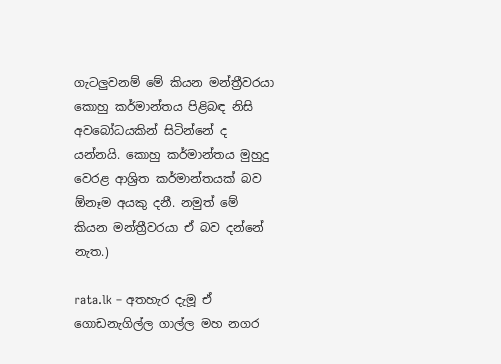ගැටලුවනම් මේ කියන මන්ත්‍රීවරයා කොහු කර්මාන්තය පිළිබඳ නිසි අවබෝධයකින් සිටින්නේ ද යන්නයි. කොහු කර්මාන්තය මුහුදු වෙරළ ආශ්‍රිත කර්මාන්තයක් බව ඕනෑම අයකු දනී. නමුත් මේ කියන මන්ත්‍රීවරයා ඒ බව දන්නේ නැත.)

rata.lk – අතහැර දැමූ ඒ ගොඩනැගිල්ල ගාල්ල මහ නගර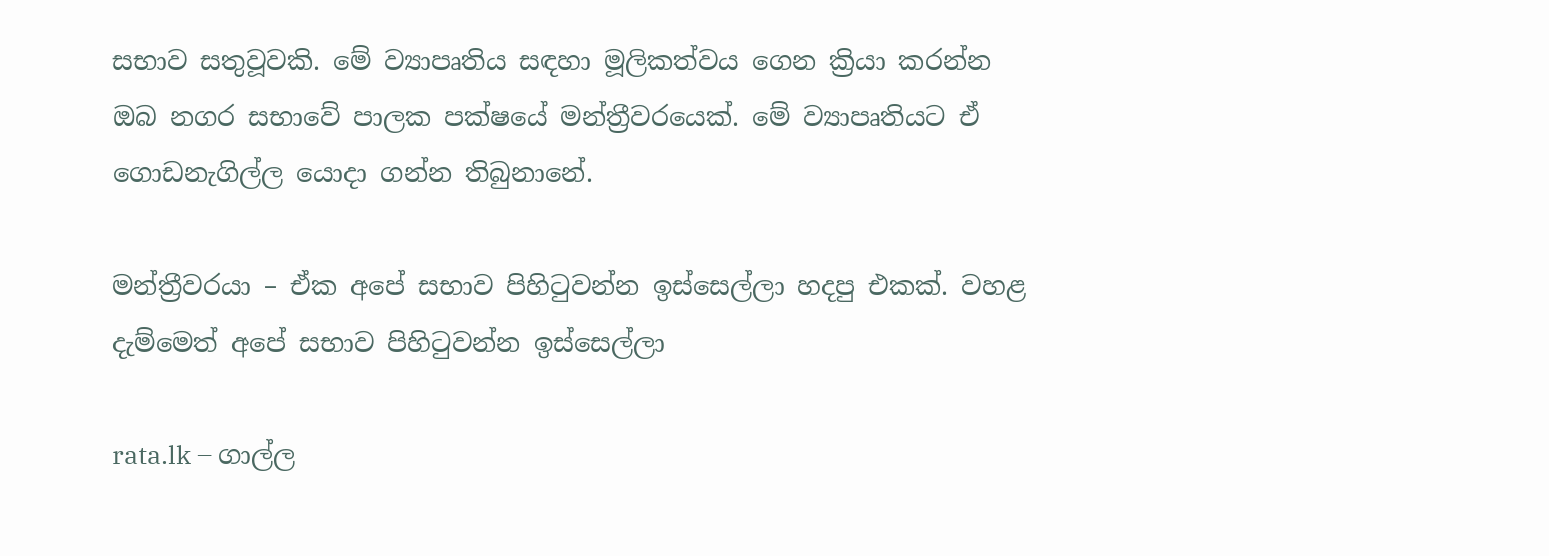සභාව සතුවූවකි. මේ ව්‍යාපෘතිය සඳහා මූලිකත්වය ගෙන ක්‍රියා කරන්න ඔබ නගර සභාවේ පාලක පක්ෂයේ මන්ත්‍රීවරයෙක්. මේ ව්‍යාපෘතියට ඒ ගොඩනැගිල්ල යොදා ගන්න තිබුනානේ.

මන්ත්‍රීවරයා – ඒක අපේ සභාව පිහිටුවන්න ඉස්සෙල්ලා හදපු එකක්. වහළ දැම්මෙත් අපේ සභාව පිහිටුවන්න ඉස්සෙල්ලා

rata.lk – ගාල්ල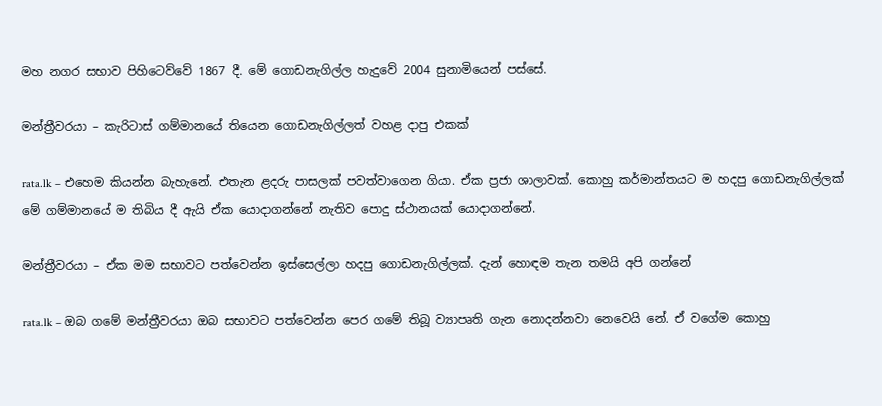මහ නගර සභාව පිහිටෙව්වේ 1867 දී. මේ ගොඩනැගිල්ල හැදුවේ 2004 සුනාමියෙන් පස්සේ.

මන්ත්‍රීවරයා – කැරිටාස් ගම්මානයේ තියෙන ගොඩනැගිල්ලත් වහළ දාපු එකක්

rata.lk – එහෙම කියන්න බැහැනේ. එතැන ළදරු පාසලක් පවත්වාගෙන ගියා. ඒක ප්‍රජා ශාලාවක්. කොහු කර්මාන්තයට ම හදපු ගොඩනැගිල්ලක් මේ ගම්මානයේ ම තිබිය දී ඇයි ඒක යොදාගන්නේ නැතිව පොදු ස්ථානයක් යොදාගන්නේ.

මන්ත්‍රීවරයා – ඒක මම සභාවට පත්වෙන්න ඉස්සෙල්ලා හදපු ගොඩනැගිල්ලක්. දැන් හොඳම තැන තමයි අපි ගන්නේ

rata.lk – ඔබ ගමේ මන්ත්‍රීවරයා ඔබ සභාවට පත්වෙන්න පෙර ගමේ තිබූ ව්‍යාපෘති ගැන නොදන්නවා නෙවෙයි නේ. ඒ වගේම කොහු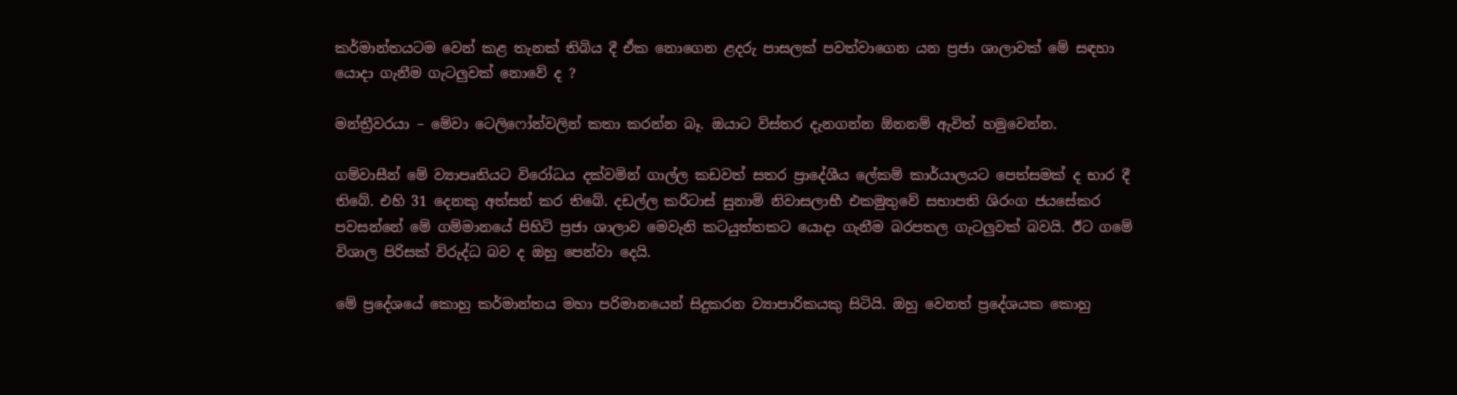කර්මාන්තයටම වෙන් කළ තැනක් තිබිය දී ඒක නොගෙන ළදරු පාසලක් පවත්වාගෙන යන ප්‍රජා ශාලාවක් මේ සඳහා යොදා ගැනීම ගැටලුවක් නොවේ ද ?

මන්ත්‍රීවරයා – මේවා ටෙලිෆෝන්වලින් කතා කරන්න බෑ. ඔයාට විස්තර දැනගන්න ඕනනම් ඇවිත් හමුවෙන්න.

ගම්වාසීන් මේ ව්‍යාපෘතියට විරෝධය දක්වමින් ගාල්ල කඩවත් සතර ප්‍රාදේශීය ලේකම් කාර්යාලයට පෙත්සමක් ද භාර දී තිබේ. එහි 31 දෙනකු අත්සන් කර තිබේ. දඩල්ල කරිටාස් සුනාමි නිවාසලාභී එකමුතුවේ සභාපති ශිරංග ජයසේකර පවසන්නේ මේ ගම්මානයේ පිහිටි ප්‍රජා ශාලාව මෙවැනි කටයුත්තකට යොදා ගැනීම බරපතල ගැටලුවක් බවයි. ඊට ගමේ විශාල පිරිසක් විරුද්ධ බව ද ඔහු පෙන්වා දෙයි.

මේ ප්‍රදේශයේ කොහු කර්මාන්තය මහා පරිමානයෙන් සිදුකරන ව්‍යාපාරිකයකු සිටියි. ඔහු වෙනත් ප්‍රදේශයක කොහු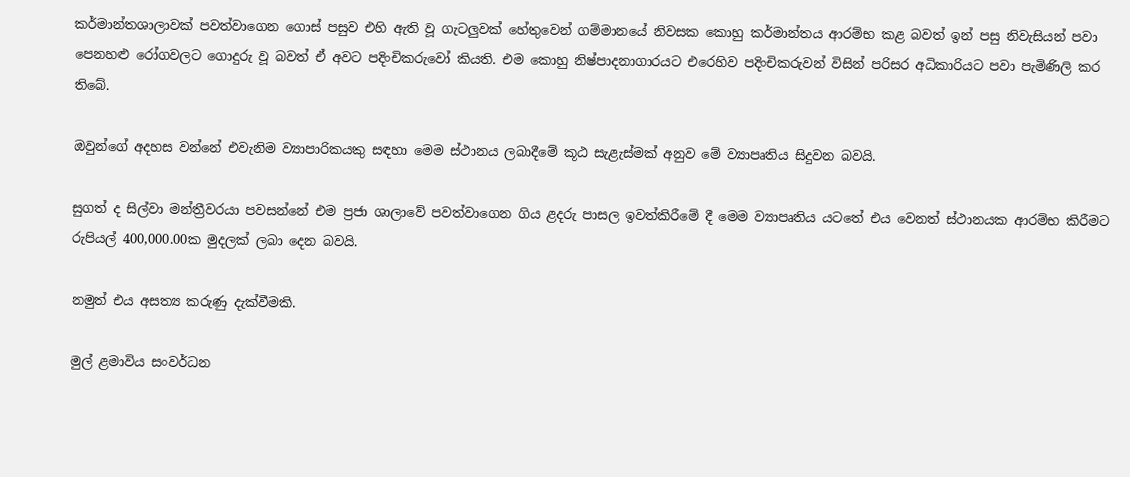කර්මාන්තශාලාවක් පවත්වාගෙන ගොස් පසුව එහි ඇති වූ ගැටලුවක් හේතුවෙන් ගම්මානයේ නිවසක කොහු කර්මාන්තය ආරම්භ කළ බවත් ඉන් පසු නිවැසියන් පවා පෙනහළු රෝගවලට ගොදුරු වූ බවත් ඒ අවට පදිංචිකරුවෝ කියති. එම කොහු නිෂ්පාදනාගාරයට එරෙහිව පදිංචිකරුවන් විසින් පරිසර අධිකාරියට පවා පැමිණිලි කර තිබේ.

ඔවුන්ගේ අදහස වන්නේ එවැනිම ව්‍යාපාරිකයකු සඳහා මෙම ස්ථානය ලබාදීමේ කූඨ සැළැස්මක් අනුව මේ ව්‍යාපෘතිය සිදුවන බවයි.

සුගත් ද සිල්වා මන්ත්‍රීවරයා පවසන්නේ එම ප්‍රජා ශාලාවේ පවත්වාගෙන ගිය ළදරු පාසල ඉවත්කිරීමේ දී මෙම ව්‍යාපෘතිය යටතේ එය වෙනත් ස්ථානයක ආරම්භ කිරීමට රුපියල් 400,000.00ක මුදලක් ලබා දෙන බවයි.

නමුත් එය අසත්‍ය කරුණු දැක්වීමකි.

මුල් ළමාවිය සංවර්ධන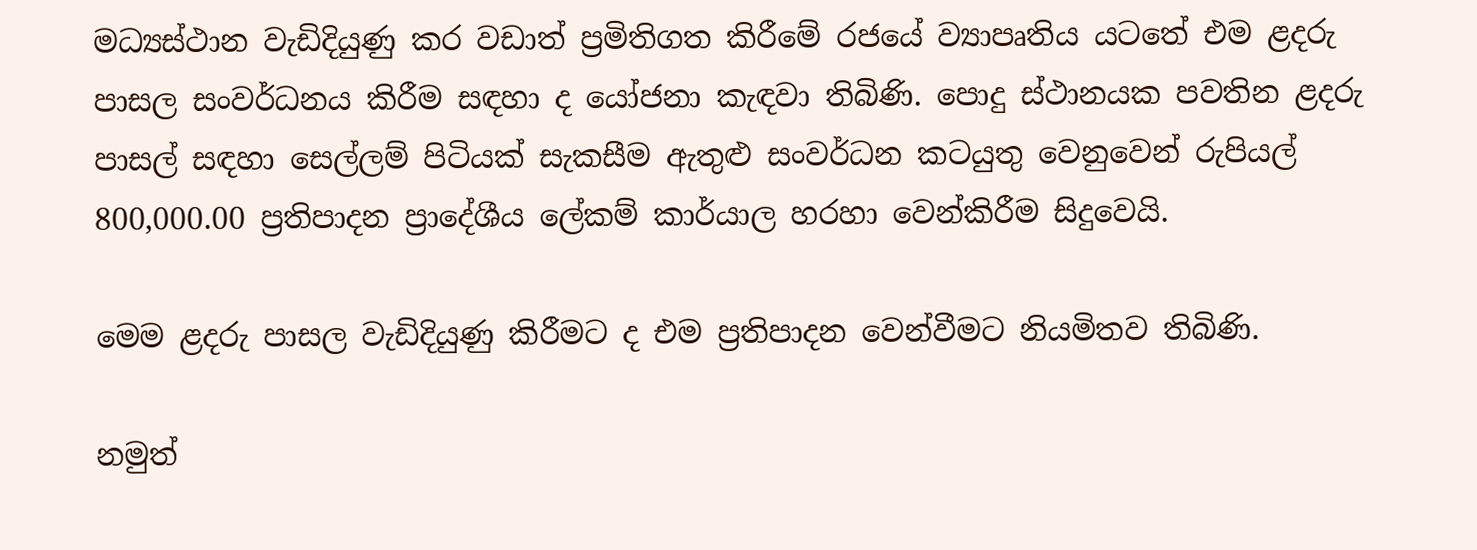මධ්‍යස්ථාන වැඩිදියුණු කර වඩාත් ප්‍රමිතිගත කිරීමේ රජයේ ව්‍යාපෘතිය යටතේ එම ළදරු පාසල සංවර්ධනය කිරීම සඳහා ද යෝජනා කැඳවා තිබිණි. පොදු ස්ථානයක පවතින ළදරු පාසල් සඳහා සෙල්ලම් පිටියක් සැකසීම ඇතුළු සංවර්ධන කටයුතු වෙනුවෙන් රුපියල් 800,000.00 ප්‍රතිපාදන ප්‍රාදේශීය ලේකම් කාර්යාල හරහා වෙන්කිරීම සිදුවෙයි.

මෙම ළදරු පාසල වැඩිදියුණු කිරීමට ද එම ප්‍රතිපාදන වෙන්වීමට නියමිතව තිබිණි.

නමුත්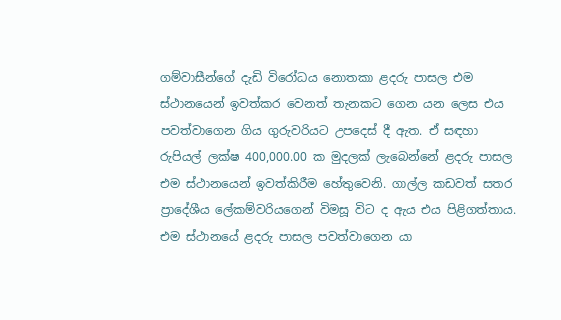ගම්වාසීන්ගේ දැඩි විරෝධය නොතකා ළදරු පාසල එම ස්ථානයෙන් ඉවත්කර වෙනත් තැනකට ගෙන යන ලෙස එය පවත්වාගෙන ගිය ගුරුවරියට උපදෙස් දී ඇත. ඒ සඳහා රුපියල් ලක්ෂ 400,000.00 ක මුදලක් ලැබෙන්නේ ළදරු පාසල එම ස්ථානයෙන් ඉවත්කිරීම හේතුවෙනි. ගාල්ල කඩවත් සතර ප්‍රාදේශීය ලේකම්වරියගෙන් විමසූ විට ද ඇය එය පිළිගත්තාය. එම ස්ථානයේ ළදරු පාසල පවත්වාගෙන යා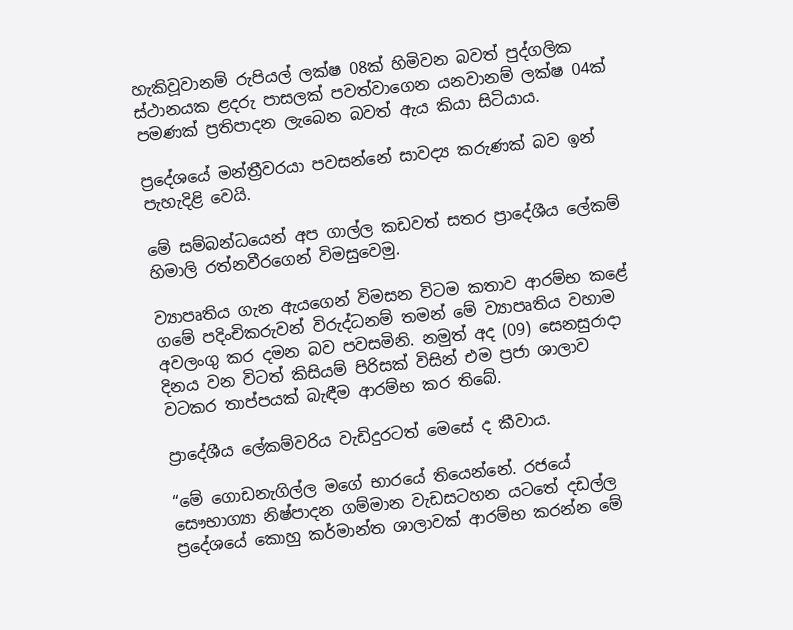හැකිවූවානම් රුපියල් ලක්ෂ 08ක් හිමිවන බවත් පුද්ගලික ස්ථානයක ළදරු පාසලක් පවත්වාගෙන යනවානම් ලක්ෂ 04ක් පමණක් ප්‍රතිපාදන ලැබෙන බවත් ඇය කියා සිටියාය.

ප්‍රදේශයේ මන්ත්‍රීවරයා පවසන්නේ සාවද්‍ය කරුණක් බව ඉන් පැහැදිළි වෙයි.

මේ සම්බන්ධයෙන් අප ගාල්ල කඩවත් සතර ප්‍රාදේශීය ලේකම් හිමාලි රත්නවීරගෙන් විමසුවෙමු.

ව්‍යාපෘතිය ගැන ඇයගෙන් විමසන විටම කතාව ආරම්භ කළේ ගමේ පදිංචිකරුවන් විරුද්ධනම් තමන් මේ ව්‍යාපෘතිය වහාම අවලංගු කර දමන බව පවසමිනි. නමුත් අද (09) සෙනසුරාදා දිනය වන විටත් කිසියම් පිරිසක් විසින් එම ප්‍රජා ශාලාව වටකර තාප්පයක් බැඳීම ආරම්භ කර තිබේ.

ප්‍රාදේශීය ලේකම්වරිය වැඩිදුරටත් මෙසේ ද කීවාය.

“මේ ගොඩනැගිල්ල මගේ භාරයේ තියෙන්නේ. රජයේ සෞභාග්‍යා නිෂ්පාදන ගම්මාන වැඩසටහන යටතේ දඩල්ල ප්‍ර‍දේශයේ කොහු කර්මාන්ත ශාලාවක් ආරම්භ කරන්න මේ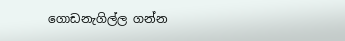ගොඩනැගිල්ල ගන්න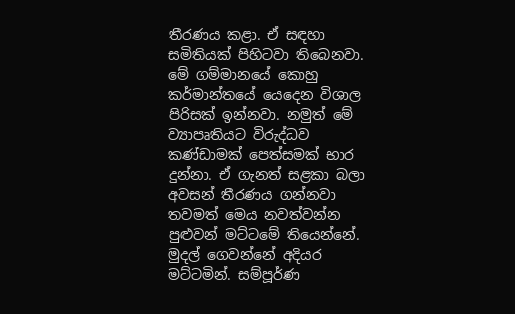තීරණය කළා. ඒ සඳහා සමිතියක් පිහිටවා තිබෙනවා. මේ ගම්මානයේ කොහු කර්මාන්තයේ යෙදෙන විශාල පිරිසක් ඉන්නවා. නමුත් මේ ව්‍යාපෘතියට විරුද්ධව කණ්ඩාමක් පෙත්සමක් භාර දුන්නා. ඒ ගැනත් සළකා බලා අවසන් තීරණය ගන්නවා තවමත් මෙය නවත්වන්න පුළුවන් මට්ටමේ තියෙන්නේ. මුදල් ගෙවන්නේ අදියර මට්ටමින්. සම්පූර්ණ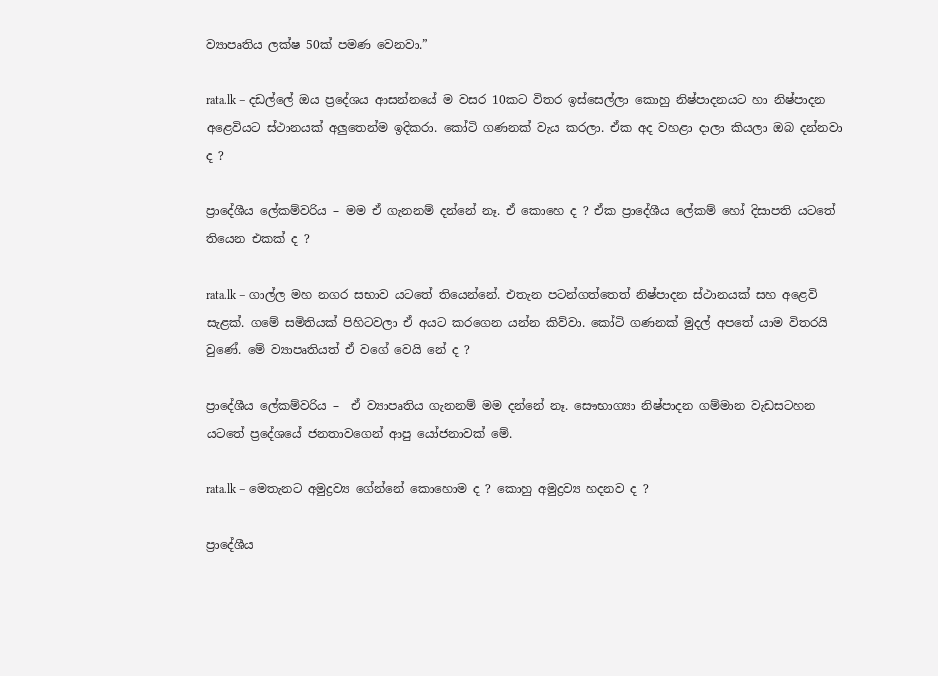ව්‍යාපෘතිය ලක්ෂ 50ක් පමණ වෙනවා.”

rata.lk – දඩල්ලේ ඔය ප්‍රදේශය ආසන්නයේ ම වසර 10කට විතර ඉස්සෙල්ලා කොහු නිෂ්පාදනයට හා නිෂ්පාදන අළෙවියට ස්ථානයක් අලුතෙන්ම ඉදිකරා. කෝටි ගණනක් වැය කරලා. ඒක අද වහළා දාලා කියලා ඔබ දන්නවා ද ?

ප්‍රාදේශීය ලේකම්වරිය – මම ඒ ගැනනම් දන්නේ නෑ. ඒ කොහෙ ද ? ඒක ප්‍රාදේශීය ලේකම් හෝ දිසාපති යටතේ තියෙන එකක් ද ?

rata.lk – ගාල්ල මහ නගර සභාව යටතේ තියෙන්නේ. එතැන පටන්ගත්තෙත් නිෂ්පාදන ස්ථානයක් සහ අළෙවි සැළක්. ගමේ සමිතියක් පිහිටවලා ඒ අයට කරගෙන යන්න කිව්වා. කෝටි ගණනක් මුදල් අපතේ යාම විතරයි වුණේ. මේ ව්‍යාපෘතියත් ඒ වගේ වෙයි නේ ද ?

ප්‍රාදේශීය ලේකම්වරිය –  ඒ ව්‍යාපෘතිය ගැනනම් මම දන්නේ නෑ. සෞභාග්‍යා නිෂ්පාදන ගම්මාන වැඩසටහන යටතේ ප්‍රදේශයේ ජනතාවගෙන් ආපු යෝජනාවක් මේ.

rata.lk – මෙතැනට අමුද්‍රව්‍ය ගේන්නේ කොහ‍ොම ද ? කොහු අමුද්‍රව්‍ය හදනව ද ?

ප්‍රාදේශීය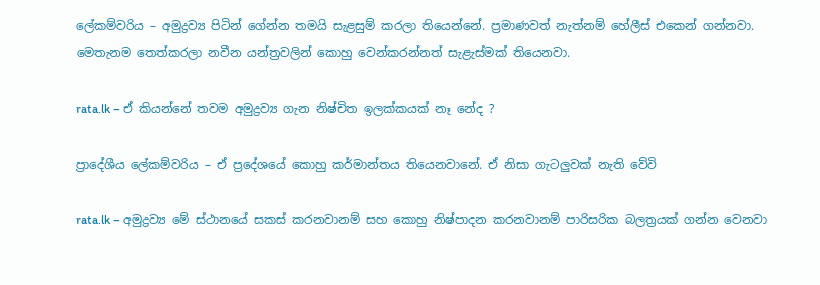ලේකම්වරිය – අමුද්‍රව්‍ය පිටින් ගේන්න තමයි සැළසුම් කරලා තියෙන්නේ. ප්‍රමාණවත් නැත්නම් හේලීස් එකෙන් ගන්නවා. මෙතැනම තෙත්කරලා නවීන යන්ත්‍රවලින් කොහු වෙන්කරන්නත් සැළැස්මක් තියෙනවා.

rata.lk – ඒ කියන්නේ තවම අමුද්‍රව්‍ය ගැන නිෂ්චිත ඉලක්කයක් නෑ නේද ?

ප්‍රාදේශීය ලේකම්වරිය – ඒ ප්‍රදේශයේ කොහු කර්මාන්තය තියෙනවානේ. ඒ නිසා ගැටලුවක් නැති වේවි

rata.lk – අමුද්‍රව්‍ය මේ ස්ථානයේ සකස් කරනවානම් සහ කොහු නිෂ්පාදන කරනවානම් පාරිසරික බලත්‍රයක් ගන්න වෙනවා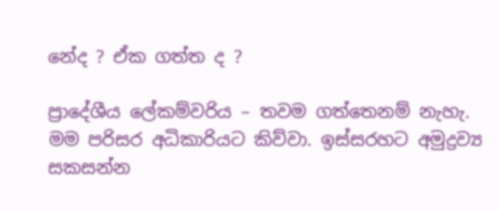නේද ? ඒක ගත්ත ද ?

ප්‍ර‍ාදේශීය ලේකම්වරිය – තවම ගත්තෙනම් නැහැ. මම පරිසර අධිකාරියට කිව්වා. ඉස්සරහට අමුද්‍රව්‍ය සකසන්න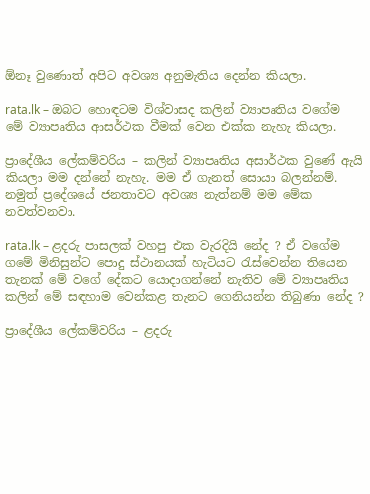ඕනෑ වුණොත් අපිට අවශ්‍ය අනුමැතිය දෙන්න කියලා.

rata.lk – ඔබට හොඳටම විශ්වාසද කලින් ව්‍යාපෘතිය වගේම මේ ව්‍යාපෘතිය ආසර්ථක වීමක් වෙන එක්ක නැහැ කියලා.

ප්‍රාදේශීය ලේකම්වරිය – කලින් ව්‍යාපෘතිය අසාර්ථක වුණේ ඇයි කියලා මම දන්නේ නැහැ. මම ඒ ගැනත් සොයා බලන්නම්. නමුත් ප්‍රදේශයේ ජනතාවට අවශ්‍ය නැත්නම් මම මේක නවත්වනවා.

rata.lk – ළදරු පාසලක් වහපු එක වැරදියි නේද ? ඒ වගේම ගමේ මිනිසුන්ට පොදු ස්ථානයක් හැටියට රැස්වෙන්න තියෙන තැනක් මේ වගේ දේකට යොදාගන්නේ නැතිව මේ ව්‍යාපෘතිය කලින් මේ සඳහාම වෙන්කළ තැනට ගෙනියන්න තිබුණා නේද ?

ප්‍රාදේශීය ලේකම්වරිය – ළදරු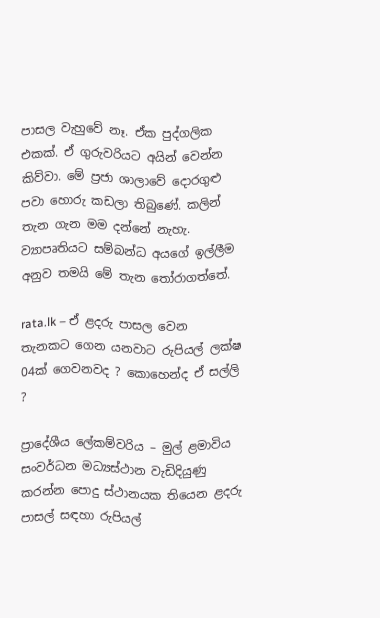පාසල වැහුවේ නෑ. ඒක පුද්ගලික එකක්. ඒ ගුරුවරියට අයින් වෙන්න කිව්වා. මේ ප්‍රජා ශාලාවේ දොරගුළු පවා හොරු කඩලා තිබුණේ. කලින් තැන ගැන මම දන්නේ නැහැ. ව්‍යාපෘතියට සම්බන්ධ අයගේ ඉල්ලීම අනුව තමයි මේ තැන තෝරාගත්තේ.

rata.lk – ඒ ළදරු පාසල වෙන තැනකට ගෙන යනවාට රුපියල් ලක්ෂ 04ක් ගෙවනවද ? කොහෙන්ද ඒ සල්ලි ?

ප්‍රාදේශීය ලේකම්වරිය – මුල් ළමාවිය සංවර්ධන මධ්‍යස්ථාන වැඩිදියුණු කරන්න පොදු ස්ථානයක තියෙන ළදරු පාසල් සඳහා රුපියල්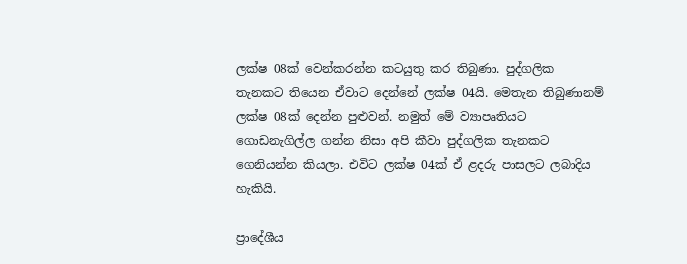ලක්ෂ 08ක් වෙන්කරන්න කටයුතු කර තිබුණා. පුද්ගලික තැනකට තියෙන ඒවාට දෙන්නේ ලක්ෂ 04යි. මෙතැන තිබුණානම් ලක්ෂ 08ක් දෙන්න පුළුවන්. නමුත් මේ ව්‍යාපෘතියට ගොඩනැගිල්ල ගන්න නිසා අපි කීවා පුද්ගලික තැනකට ගෙනියන්න කියලා. එවිට ලක්ෂ 04ක් ඒ ළදරු පාසලට ‍ලබාදිය හැකියි.

ප්‍රාදේශීය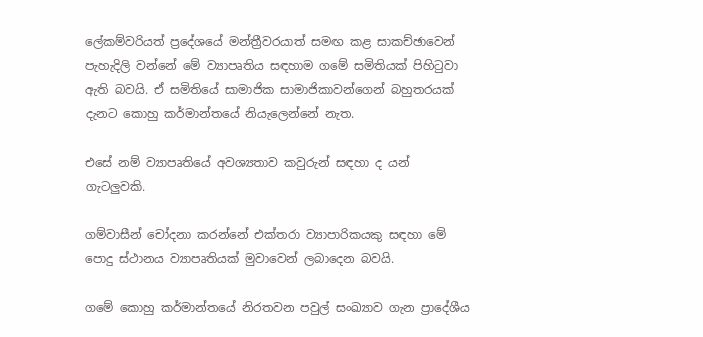ලේකම්වරියත් ප්‍රදේශයේ මන්ත්‍රීවරයාත් සමඟ කළ සාකච්ඡාවෙන් පැහැදිලි වන්නේ මේ ව්‍යාපෘතිය සඳහාම ගමේ සමිතියක් පිහිටුවා ඇති බවයි. ඒ සමිතියේ සාමාජික සාමාජිකාවන්ගෙන් බහුතරයක් දැනට කොහු කර්මාන්තයේ නියැලෙන්නේ නැත.

එසේ නම් ව්‍යාපෘතියේ අවශ්‍යතාව කවුරුන් සඳහා ද යන් ගැටලුවකි.

ගම්වාසීන් චෝදනා කරන්නේ එක්තරා ව්‍යාපාරිකයකු සඳහා මේ පොදු ස්ථානය ව්‍යාපෘතියක් මුවාවෙන් ලබාදෙන බවයි.

ගමේ කොහු කර්මාන්තයේ නිරතවන පවුල් සංඛ්‍යාව ගැන ප්‍රාදේශීය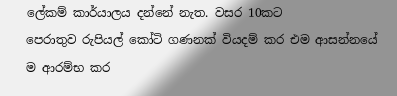ලේකම් කාර්යාලය දන්නේ නැත. වසර 10කට පෙරාතුව ‍රුපියල් කෝටි ගණනක් වියදම් කර එම ආසන්නයේ ම ආරම්භ කර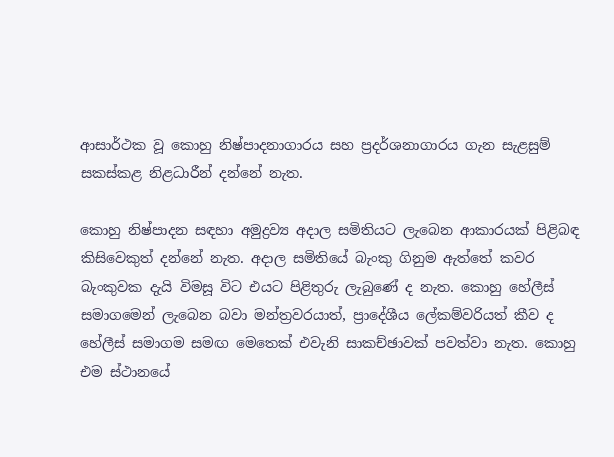ආසාර්ථක වූ කොහු නිෂ්පාදනාගාරය සහ ප්‍රදර්ශනාගාරය ගැන සැළසුම් සකස්කළ නිළධාරීන් දන්නේ නැත.

කොහු නිෂ්පාදන සඳහා අමුද්‍රව්‍ය අදාල සමිතියට ලැබෙන ආකාරයක් පිළිබඳ කිසිවෙකුත් දන්නේ නැත. අදාල සමිතියේ බැංකු ගිනුම ඇත්තේ කවර බැංකුවක දැයි විමසූ විට එයට පිළිතුරු ලැබුණේ ද නැත. කොහු හේලීස් සමාගමෙන් ලැබෙන බවා මන්ත්‍රවරයාත්, ප්‍රාදේශීය ලේකම්වරියත් කීව ද හේලීස් සමාගම සමඟ මෙතෙක් එවැනි සාකච්ඡාවක් පවත්වා නැත. කොහු එම ස්ථානයේ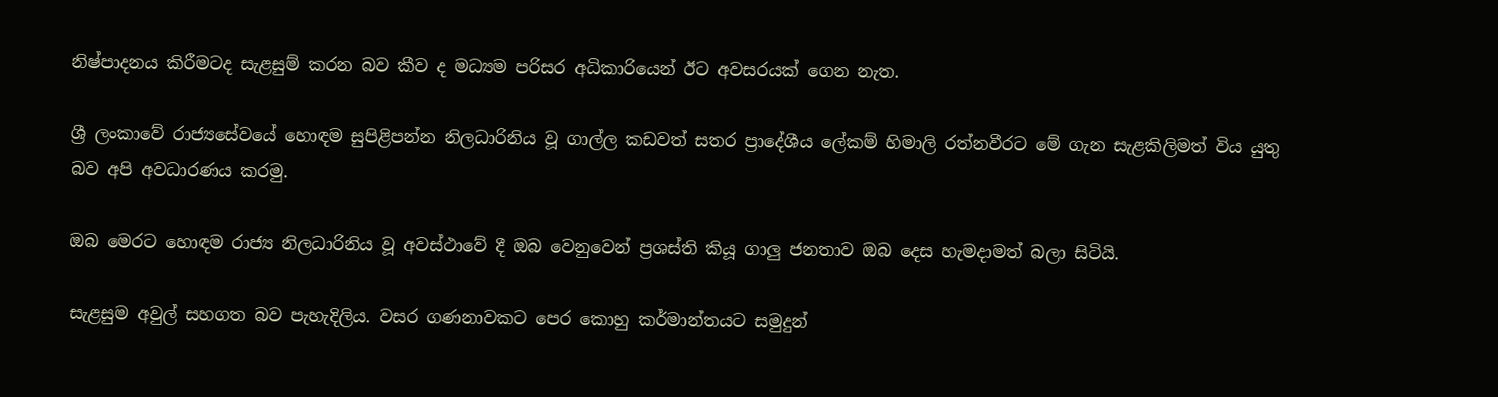නිෂ්පාදනය කිරීමටද සැළසුම් කරන බව කීව ද මධ්‍යම පරිසර අධිකාරියෙන් ඊට අවසරයක් ගෙන නැත.

ශ්‍රී ලංකාවේ රාජ්‍යසේවයේ හොඳම සුපිළිපන්න නිලධාරිනිය වූ ගාල්ල කඩවත් සතර ප්‍රාදේශීය ලේකම් හිමාලි රත්නවීරට මේ ගැන සැළකිලිමත් විය යුතු බව අපි අවධාරණය කරමු.

ඔබ මෙරට හොඳම රාජ්‍ය නිලධාරිනිය වූ අවස්ථාවේ දී ඔබ වෙනුවෙන් ප්‍රශස්ති කියූ ගාලු ජනතාව ඔබ දෙස හැමදාමත් බලා සිටියි.

සැළසුම අවුල් සහගත බව පැහැදිලිය. වසර ගණනාවකට පෙර කොහු කර්මාන්තයට සමුදුන්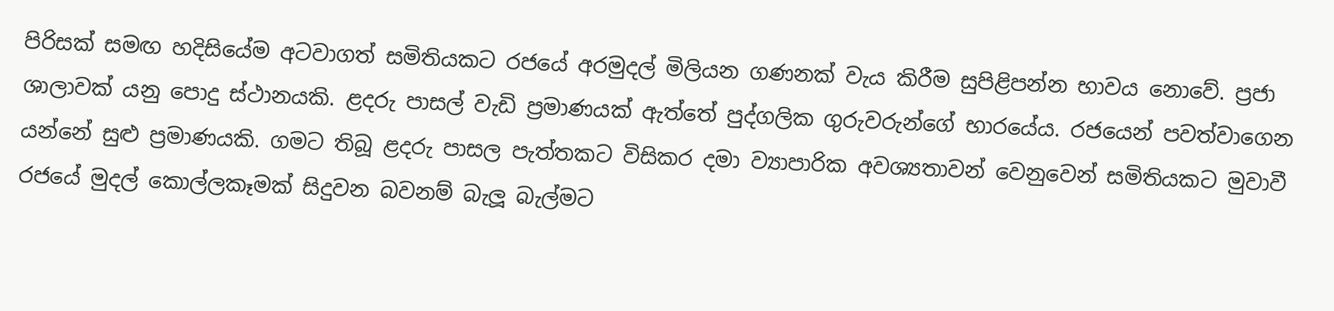පිරිසක් සමඟ හදිසියේම අටවාගත් සමිතියකට රජයේ අරමුදල් මිලියන ගණනක් වැය කිරීම සුපිළිපන්න භාවය නොවේ. ප්‍රජා ශාලාවක් යනු පොදු ස්ථානයකි. ළදරු පාසල් වැඩි ප්‍රමාණයක් ඇත්තේ පුද්ගලික ගුරුවරුන්ගේ භාරයේය. රජයෙන් පවත්වාගෙන යන්නේ සුළු ප්‍රමාණයකි. ගමට තිබූ ළදරු පාසල පැත්තකට විසිකර දමා ව්‍යාපාරික අවශ්‍යතාවන් වෙනුවෙන් සමිතියකට මුවාවී රජයේ මුදල් කොල්ලකෑමක් සිදුවන බවනම් බැලූ බැල්මට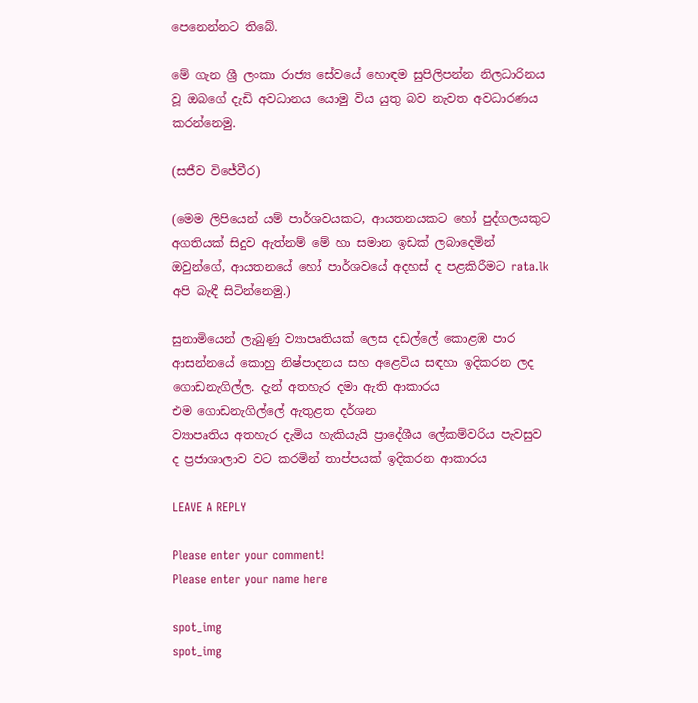පෙනෙන්නට තිබේ.

මේ ගැන ශ්‍රී ලංකා රාජ්‍ය සේවයේ හොඳම සුපිලිපන්න නිලධාරිනය වූ ඔබගේ දැඩි අවධානය යොමු විය යුතු බව නැවත අවධාරණය කරන්නෙමු.

(සජීව විජේවීර)

(මෙම ලිපියෙන් යම් පාර්ශවයකට, ආයතනයකට හෝ පුද්ගලයකුට අගතියක් සිදුව ඇත්නම් මේ හා සමාන ඉඩක් ලබාදෙමින් ඔවුන්ගේ, ආයතනයේ හෝ පාර්ශවයේ අදහස් ද පළකිරීමට rata.lk අපි බැඳී සිටින්නෙමු.)

සුනාමියෙන් ලැබුණු ව්‍යාපෘතියක් ලෙස දඩල්ලේ කොළඹ පාර ආසන්නයේ කොහු නිෂ්පාදනය සහ අළෙවිය සඳහා ඉදිකරන ලද ගොඩනැගිල්ල. දැන් අතහැර දමා ඇති ආකාරය
එම ගොඩනැගිල්ලේ ඇතුළත දර්ශන
ව්‍යාපෘතිය අතහැර දැමිය හැකියැයි ප්‍රාදේශීය ලේකම්වරිය පැවසුව ද ප්‍රජාශාලාව වට කරමින් තාප්පයක් ඉදිකරන ආකාරය

LEAVE A REPLY

Please enter your comment!
Please enter your name here

spot_img
spot_img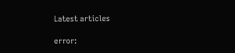Latest articles

error: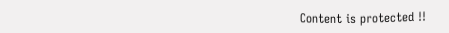Content is protected !!